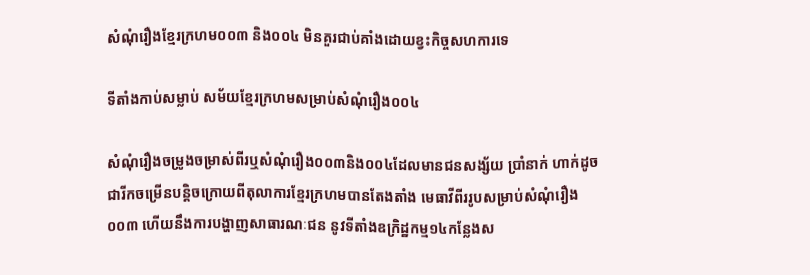សំណុំរឿងខ្មែរក្រហម០០៣ និង០០៤ មិនគួរជាប់គាំងដោយខ្វះកិច្ចសហការទេ

ទីតាំងកាប់សម្លាប់ សម័យខ្មែរក្រហមសម្រាប់សំណុំរឿង០០៤

សំណុំរឿងចម្រូងចម្រាស់ពីរឬសំណុំរឿង០០៣និង០០៤ដែលមានជនសង្ស័យ ប្រាំនាក់ ហាក់ដូចជារីកចម្រើនបន្តិចក្រោយពីតុលាការខ្មែរក្រហមបានតែងតាំង មេធាវីពីររូបសម្រាប់សំណុំរឿង០០៣ ហើយនឹងការបង្ហាញសាធារណៈជន នូវទីតាំងឧក្រិដ្ឋកម្ម១៤កន្លែងស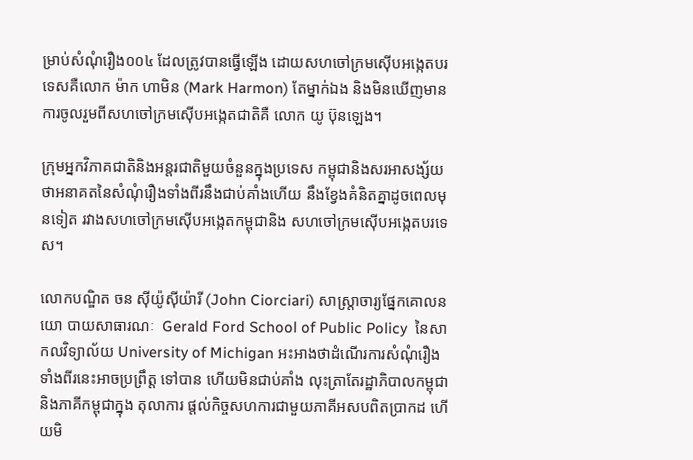ម្រាប់សំណុំរឿង០០៤ ដែលត្រូវបានធ្វើឡើង ដោយសហចៅក្រមស៊ើបអង្កេតបរទេសគឺលោក ម៉ាក ហាមិន (Mark Harmon) តែម្នាក់ឯង និងមិនឃើញមានការចូលរួមពីសហចៅក្រមស៊ើបអង្កេតជាតិគឺ លោក យូ ប៊ុនឡេង។

ក្រុមអ្នកវិភាគជាតិនិងអន្តរជាតិមួយចំនួនក្នុងប្រទេស កម្ពុជានិងសរអាសង្ស័យថាអនាគតនៃសំណុំរឿងទាំងពីរនឹងជាប់គាំងហើយ នឹងខ្វែងគំនិតគ្នាដូចពេលមុនទៀត រវាងសហចៅក្រមស៊ើបអង្កេតកម្ពុជានិង សហចៅក្រមស៊ើបអង្កេតបរទេស។

លោកបណ្ឌិត ចន ស៊ីយ៉ូស៊ីយ៉ារី (John Ciorciari) សាស្ត្រាចារ្យផ្នែកគោលនយោ បាយសាធារណៈ  Gerald Ford School of Public Policy  នៃសាកលវិទ្យាល័យ University of Michigan អះអាងថាដំណើរការសំណុំរឿងទាំងពីរនេះអាចប្រព្រឹត្ត ទៅបាន ហើយមិនជាប់គាំង លុះត្រាតែរដ្ឋាភិបាលកម្ពុជានិងភាគីកម្ពុជាក្នុង តុលាការ ផ្តល់កិច្ចសហការជាមួយភាគីអសបពិតប្រាកដ ហើយមិ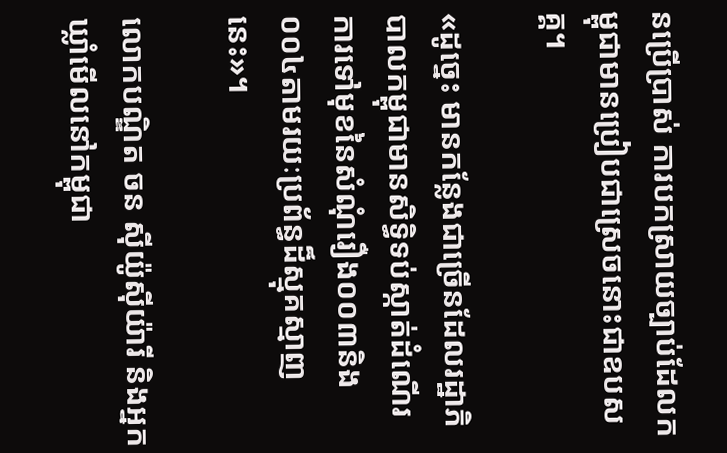នប្រើប្រាស់ ការបកស្រាយច្បាប់ដែលកម្ពុជាមានប្រៀបជាស្រេចនោះជាឧបសគ្គ។

«ដូច្នេះ មានកន្លែងជាច្រើនដែលរដ្ឋាភិបាលកម្ពុជាមានសិទ្ធិទប់ស្កាត់ដំណើរ ការទៅមុខនៃសំណុំរឿង០០៣និង០០៤តាមរយៈប្រព័ន្ធដ៏ស្មុគស្មាញនេះ»។

លោកបណ្ឌិត ចន ស៊ីយ៉ូស៊ីយ៉ារី និងអ្នកឃ្លាំមើលនៅកម្ពុជា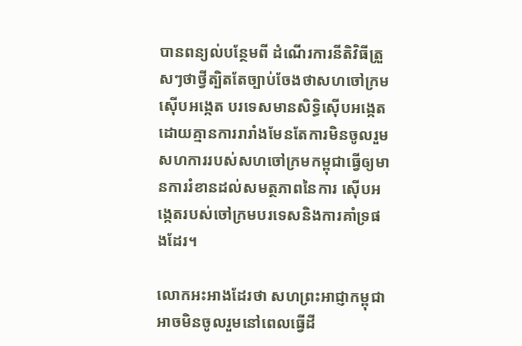បានពន្យល់បន្ថែមពី ដំណើរការនីតិវិធីត្រួសៗថាថ្វីត្បិតតែច្បាប់ចែងថាសហចៅក្រមស៊ើបអង្កេត បរទេសមានសិទ្ធិស៊ើបអង្កេតដោយគ្មានការរារាំងមែនតែការមិនចូលរួម សហការរបស់សហចៅក្រមកម្ពុជាធ្វើឲ្យមានការរំខានដល់សមត្ថភាពនៃការ ស៊ើបអង្កេតរបស់ចៅក្រមបរទេសនិងការគាំទ្រផងដែរ។

លោកអះអាងដែរថា សហព្រះអាជ្ញាកម្ពុជាអាចមិនចូលរួមនៅពេលធ្វើដី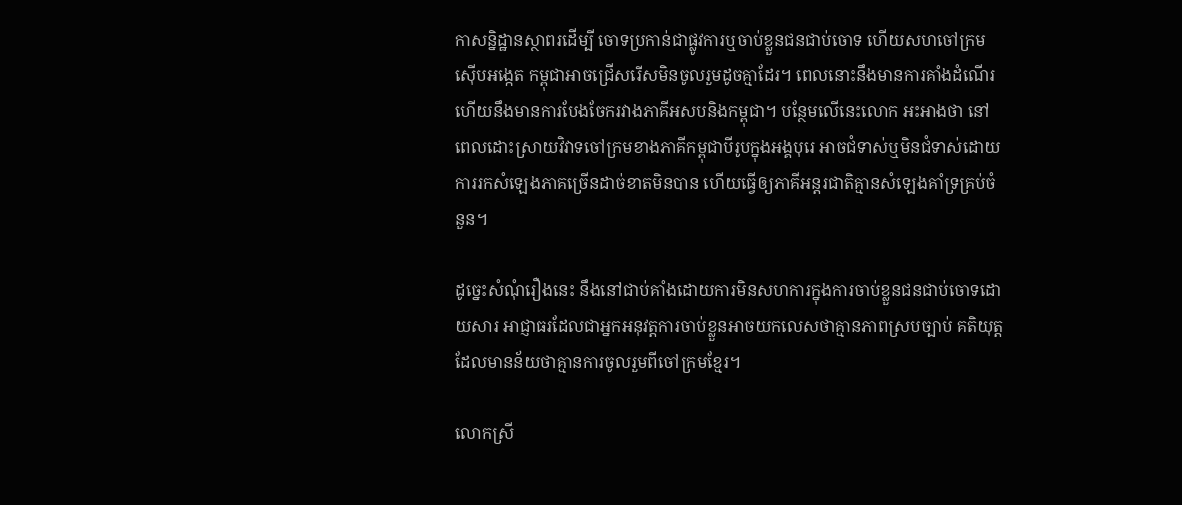កាសន្និដ្ឋានស្ថាពរដើម្បី ចោទប្រកាន់ជាផ្លូវការឬចាប់ខ្លួនជនជាប់ចោទ ហើយសហចៅក្រមស៊ើបអង្កេត កម្ពុជាអាចជ្រើសរើសមិនចូលរួមដូចគ្មាដែរ។ ពេលនោះនឹងមានការគាំងដំណើរ ហើយនឹងមានការបែងចែករវាងភាគីអសបនិងកម្ពុជា។ បន្ថែមលើនេះលោក អះអាងថា នៅពេលដោះស្រាយវិវាទចៅក្រមខាងភាគីកម្ពុជាបីរូបក្នុងអង្គបុរេ អាចជំទាស់ឬមិនជំទាស់ដោយការរកសំឡេងភាគច្រើនដាច់ខាតមិនបាន ហើយធ្វើឲ្យភាគីអន្តរជាតិគ្មានសំឡេងគាំទ្រគ្រប់ចំនួន។

ដូច្នេះសំណុំរឿងនេះ នឹងនៅជាប់គាំងដោយការមិនសហការក្នុងការចាប់ខ្លួនជនជាប់ចោទដោយសារ អាជ្ញាធរដែលជាអ្នកអនុវត្តការចាប់ខ្លួនអាចយកលេសថាគ្មានភាពស្របច្បាប់ គតិយុត្តដែលមានន័យថាគ្មានការចូលរួមពីចៅក្រមខ្មែរ។

លោកស្រី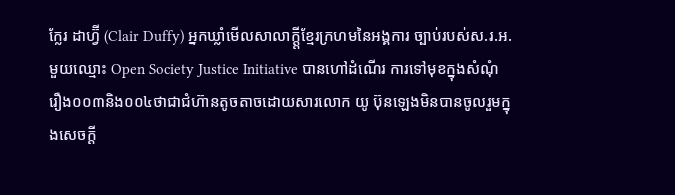ក្លែរ ដាហ្វ៊ី (Clair Duffy) អ្នកឃ្លាំមើលសាលាក្តី្តខ្មែរក្រហមនៃអង្គការ ច្បាប់របស់ស.រ.អ.មួយឈ្មោះ Open Society Justice Initiative បានហៅដំណើរ ការទៅមុខក្នុងសំណុំរឿង០០៣និង០០៤ថាជាជំហ៊ានតូចតាចដោយសារលោក យូ ប៊ុនឡេងមិនបានចូលរួមក្នុងសេចក្តី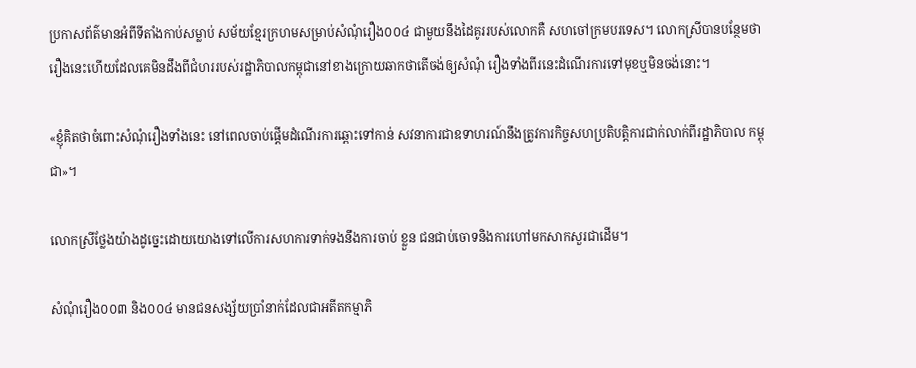ប្រកាសព័ត៌មានអំពីទីតាំងកាប់សម្លាប់ សម័យខ្មែរក្រហមសម្រាប់សំណុំរឿង០០៤ ជាមួយនឹងដៃគូររបស់លោកគឺ សហចៅក្រមបរទេស។ លោកស្រីបានបន្ថែមថារឿងនេះហើយដែលគេមិនដឹងពីជំហររបស់រដ្ឋាភិបាលកម្ពុជានៅខាងក្រោយឆាកថាតើចង់ឲ្យសំណុំ រឿងទាំងពីរនេះដំណើរការទៅមុខឬមិនចង់នោះ។

«ខ្ញុំគិតថាចំពោះសំណុំរឿងទាំងនេះ នៅពេលចាប់ផ្តើមដំណើរការឆ្ពោះទៅកាន់ សវនាការជាឧទាហរណ៍នឹងត្រូវការកិច្ចសហប្រតិបត្តិការជាក់លាក់ពីរដ្ឋាភិបាល កម្ពុជា»។

លោកស្រីថ្លែងយ៉ាងដូច្នេះដោយយោងទៅលើការសហការទាក់ទងនឹងការចាប់ ខ្លួន ជនជាប់ចោទនិងការហៅមកសាកសួរជាដើម។

សំណុំរឿង០០៣ និង០០៤ មានជនសង្ស័យប្រាំនាក់ដែលជាអតីតកម្មាភិ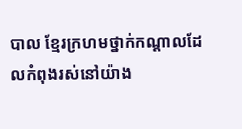បាល ខ្មែរក្រហមថ្នាក់កណ្តាលដែលកំពុងរស់នៅយ៉ាង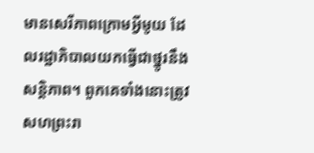មានសេរីភាពក្រោមអ្វីមូយ ដែលរដ្ឋាភិបាលយកធ្វើជាថ្នូរនឹងសន្តិភាព។ ពួកគេទាំងនោះត្រូវសហព្រះរា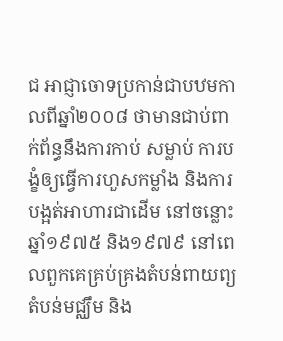ជ អាជ្ញាចោទប្រកាន់ជាបឋមកាលពីឆ្នាំ២០០៨ ថាមានជាប់ពាក់ព័ន្ធនឹងការកាប់ សម្លាប់ ការបង្ខំឲ្យធ្វើការហួសកម្លាំង និងការបង្អត់អាហារជាដើម នៅចន្លោះ ឆ្នាំ១៩៧៥ និង១៩៧៩ នៅពេលពួកគេគ្រប់គ្រងតំបន់ពាយព្យតំបន់មជ្ឈឹម និង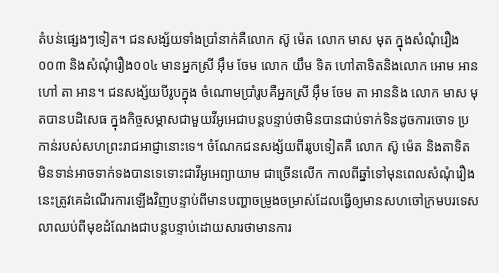តំបន់ផ្សេងៗទៀត។ ជនសង្ស័យទាំងប្រាំនាក់គឺលោក ស៊ូ ម៉េត លោក មាស មុត ក្នុងសំណុំរឿង០០៣ និងសំណុំរឿង០០៤ មានអ្នកស្រី អ៊ឹម ចែម លោក យឹម ទិត ហៅតាទិតនិងលោក អោម អាន ហៅ តា អាន។ ជនសង្ស័យបីរូបក្នុង ចំណោមប្រាំរូបគឺអ្នកស្រី អ៊ឹម ចែម តា អាននិង លោក មាស មុតបានបដិសេធ ក្នុងកិច្ចសម្ភាសជាមួយវីអូអេជាបន្តបន្ទាប់ថាមិនបានជាប់ទាក់ទិនដូចការចោទ ប្រកាន់របស់សហព្រះរាជអាជ្ញានោះទេ។ ចំណែកជនសង្ស័យពីររូបទៀតគឺ លោក ស៊ូ ម៉េត និងតាទិត មិនទាន់អាចទាក់ទងបានទេទោះជាវីអូអេព្យាយាម ជាច្រើនលើក កាលពីឆ្នាំទៅមុនពេលសំណុំរឿងនេះត្រូវគេដំណើរការឡើងវិញបន្ទាប់ពីមានបញ្ហាចម្រូងចម្រាស់ដែលធ្វើឲ្យមានសហចៅក្រមបរទេសលាឈប់ពីមុខដំណែងជាបន្តបន្ទាប់ដោយសារថាមានការ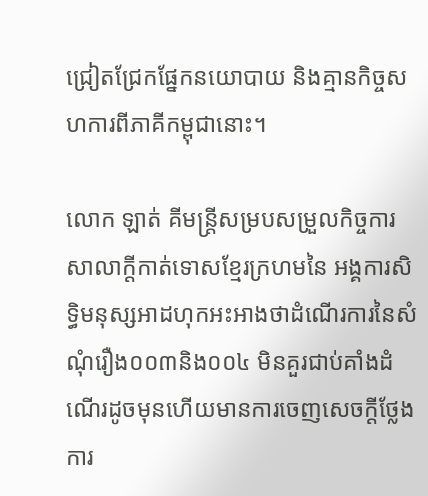ជ្រៀតជ្រែកផ្នែកនយោបាយ និងគ្មានកិច្ចសហការពីភាគីកម្ពុជានោះ។

លោក ឡាត់ គីមន្ត្រីសម្របសម្រួលកិច្ចការសាលាក្តីកាត់ទោសខ្មែរក្រហមនៃ អង្គការសិទ្ធិមនុស្សអាដហុកអះអាងថាដំណើរការនៃសំណុំរឿង០០៣និង០០៤ មិនគួរជាប់គាំងដំណើរដូចមុនហើយមានការចេញសេចក្តីថ្លែងការ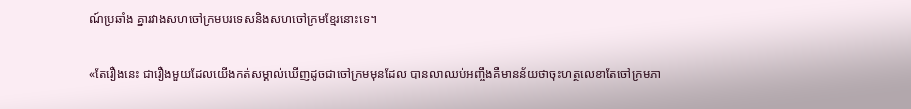ណ៍ប្រឆាំង គ្នារវាងសហចៅក្រមបរទេសនិងសហចៅក្រមខ្មែរនោះទេ។

«តែរឿងនេះ ជារឿងមួយដែលយើងកត់សម្គាល់ឃើញដូចជាចៅក្រមមុនដែល បានលាឈប់អញ្ចឹងគឺមានន័យថាចុះហត្ថលេខាតែចៅក្រមភា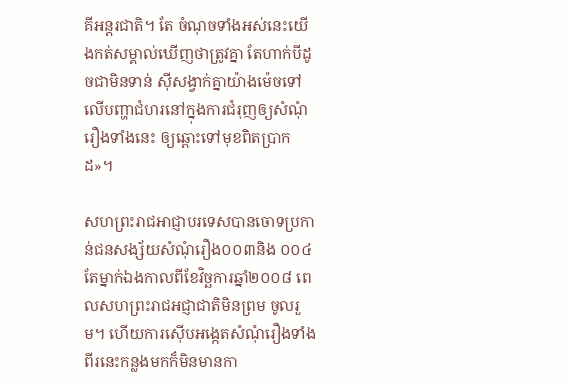គីអន្តរជាតិ។ តែ ចំណុចទាំងអស់នេះយើងកត់សម្គាល់ឃើញថាត្រូវគ្នា តែហាក់បីដូចជាមិនទាន់ ស៊ីសង្វាក់គ្នាយ៉ាងម៉េចទៅលើបញ្ហាជំហរនៅក្នុងការជំរុញឲ្យសំណុំរឿងទាំងនេះ ឲ្យឆ្ពោះទៅមុខពិតប្រាកដ»។

សហព្រះរាជអាជ្ញាបរទេសបានចោទប្រកាន់ជនសង្ស័យសំណុំរឿង០០៣និង ០០៤តែម្នាក់ឯងកាលពីខែវិច្ឆការឆ្នាំ២០០៨ ពេលសហព្រះរាជអជ្ញាជាតិមិនព្រម ចូលរួម។ ហើយការស៊ើបអង្កេតសំណុំរឿងទាំងពីរនេះកន្លងមកក៏មិនមានកា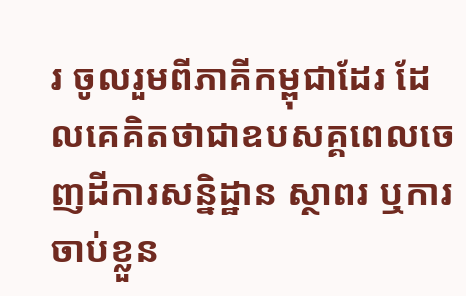រ ចូលរួមពីភាគីកម្ពុជាដែរ ដែលគេគិតថាជាឧបសគ្គពេលចេញដីការសន្និដ្ឋាន ស្ថាពរ ឬការចាប់ខ្លួន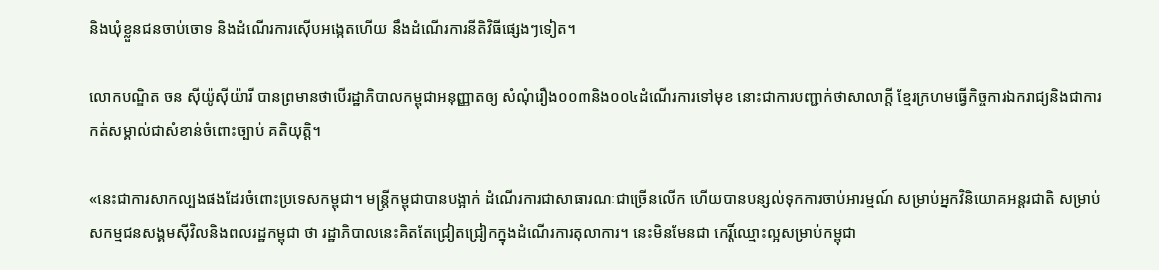និងឃុំខ្លួនជនចាប់ចោទ និងដំណើរការស៊ើបអង្កេតហើយ នឹងដំណើរការនីតិវិធីផ្សេងៗទៀត។

លោកបណ្ឌិត ចន ស៊ីយ៉ូស៊ីយ៉ារី បានព្រមានថាបើរដ្ឋាភិបាលកម្ពុជាអនុញ្ញាតឲ្យ សំណុំរឿង០០៣និង០០៤ដំណើរការទៅមុខ នោះជាការបញ្ជាក់ថាសាលាក្តី ខ្មែរក្រហមធ្វើកិច្ចការឯករាជ្យនិងជាការកត់សម្គាល់ជាសំខាន់ចំពោះច្បាប់ គតិយុត្តិ។

«នេះជាការសាកល្បងផងដែរចំពោះប្រទេសកម្ពុជា។ មន្ត្រីកម្ពុជាបានបង្អាក់ ដំណើរការជាសាធារណៈជាច្រើនលើក ហើយបានបន្សល់ទុកការចាប់អារម្មណ៍ សម្រាប់អ្នកវិនិយោគអន្តរជាតិ សម្រាប់សកម្មជនសង្គមស៊ីវិលនិងពលរដ្ឋកម្ពុជា ថា រដ្ឋាភិបាលនេះគិតតែជ្រៀតជ្រៀកក្នុងដំណើរការតុលាការ។ នេះមិនមែនជា កេរ្តិ៍ឈ្មោះល្អសម្រាប់កម្ពុជា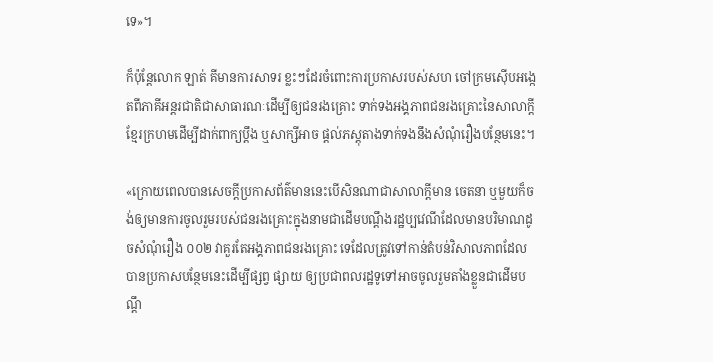ទេ»។

ក៏ប៉ុន្តែលោក ឡាត់ គីមានការសាទរ ខ្លះៗដែរចំពោះការប្រកាសរបស់សហ ចៅក្រមស៊ើបអង្កេតពីភាគីអន្តរជាតិជាសាធារណៈដើម្បីឲ្យជនរងគ្រោះ ទាក់ទងអង្គភាពជនរងគ្រោះនៃសាលាក្តីខ្មែរក្រហមដើម្បីដាក់ពាក្យប្តឹង ឬសាក្សីអាច ផ្តល់ភស្តុតាងទាក់ទងនឹងសំណុំរឿងបន្ថែមនេះ។

«ក្រោយពេលបានសេចក្តីប្រកាសព័ត៌មាននេះបើសិនណាជាសាលាក្តីមាន ចេតនា ឬមួយក៏ចង់ឲ្យមានការចូលរួមរបស់ជនរងគ្រោះក្នុងនាមជាដើមបណ្តឹងរដ្ឋប្បវេណីដែលមានបរិមាណដូចសំណុំរឿង ០០២ វាគួរតែអង្គភាពជនរងគ្រោះ ទេដែលត្រូវទៅកាន់តំបន់វិសាលភាពដែលបានប្រកាសបន្ថែមនេះដើម្បីផ្សព្វ ផ្សាយ ឲ្យប្រជាពលរដ្ឋទូទៅអាចចូលរួមតាំងខ្លួនជាដើមបណ្តឹ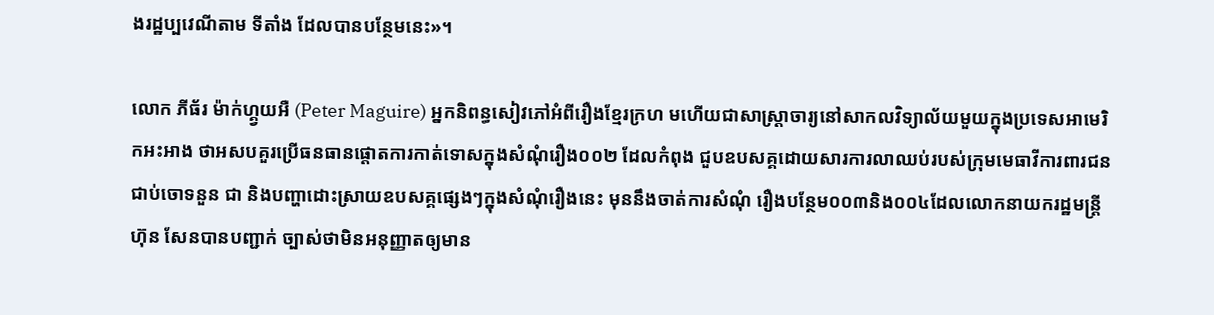ងរដ្ឋប្បវេណីតាម ទីតាំង ដែលបានបន្ថែមនេះ»។

លោក ភីធ័រ ម៉ាក់ហ្គ្វយអឺ (Peter Maguire) អ្នកនិពន្ធសៀវភៅអំពីរឿងខ្មែរក្រហ មហើយជាសាស្ត្រាចារ្យនៅសាកលវិទ្យាល័យមួយក្នុងប្រទេសអាមេរិកអះអាង ថាអសបគួរប្រើធនធានផ្តោតការកាត់ទោសក្នុងសំណុំរឿង០០២ ដែលកំពុង ជួបឧបសគ្គដោយសារការលាឈប់របស់ក្រុមមេធាវីការពារជនជាប់ចោទនួន ជា និងបញ្ហាដោះសា្រយឧបសគ្គផ្សេងៗក្នុងសំណុំរឿងនេះ មុននឹងចាត់ការសំណុំ រឿងបន្ថែម០០៣និង០០៤ដែលលោកនាយករដ្ឋមន្ត្រី ហ៊ុន សែនបានបញ្ជាក់ ច្បាស់ថាមិនអនុញ្ញាតឲ្យមាន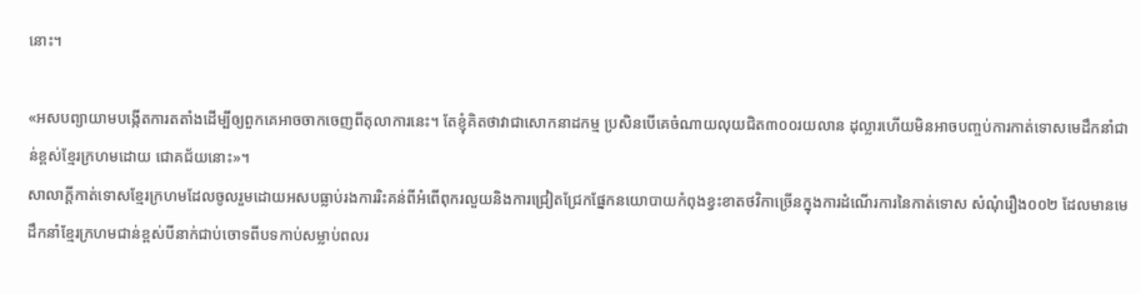នោះ។

«អសបព្យាយាមបង្កើតការតតាំងដើម្បីឲ្យពួកគេអាចចាកចេញពីតុលាការនេះ។ តែខ្ញុំគិតថាវាជាសោកនាដកម្ម ប្រសិនបើគេចំណាយលុយជិត៣០០រយលាន ដុល្លារហើយមិនអាចបញ្ចប់ការកាត់ទោសមេដឹកនាំជាន់ខ្ពស់ខ្មែរក្រហមដោយ ជោគជ័យនោះ»។
សាលាក្តីកាត់ទោសខ្មែរក្រហមដែលចូលរួមដោយអសបធ្លាប់រងការរិះគន់ពីអំពើពុករលួយនិងការជ្រៀតជ្រែកផ្នែកនយោបាយកំពុងខ្វះខាតថវិកាច្រើនក្នុងការដំណើរការនៃកាត់ទោស សំណុំរឿង០០២ ដែលមានមេដឹកនាំខ្មែរក្រហមជាន់ខ្ពស់បីនាក់ជាប់ចោទពីបទកាប់សម្លាប់ពលរ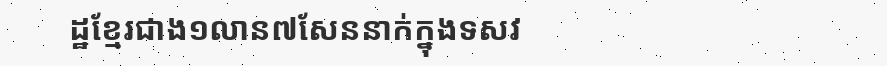ដ្ឋខ្មែរជាង១លាន៧សែននាក់ក្នុងទសវ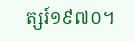ត្សរ៍១៩៧០។